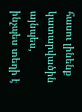հասու լինենք կատարվածին այնպես, ինչպես տեղի է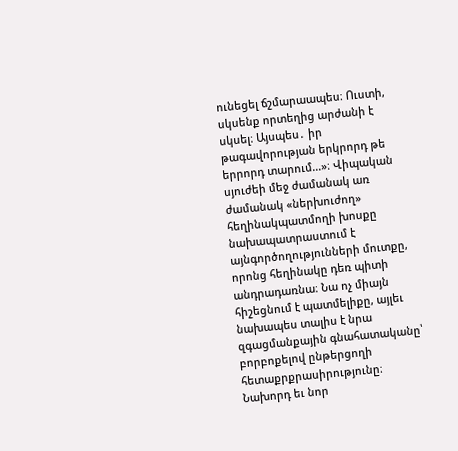ունեցել ճշմարաապես։ Ուստի, սկսենք որտեղից արժանի է սկսել։ Այսպես․ իր թագավորության երկրորդ թե երրորդ տարում...»։ Վիպական սյուժեի մեջ ժամանակ առ ժամանակ «ներխուժող» հեղինակպատմողի խոսքը նախապատրաստում է այնգործողությունների մուտքը, որոնց հեղինակը դեռ պիտի անդրադառնա։ Նա ոչ միայն հիշեցնում է պատմելիքը, այլեւ նախապես տալիս է նրա զգացմանքային գնահատականը՝ բորբոքելով ընթերցողի հետաքրքրասիրությունը։ Նախորդ եւ նոր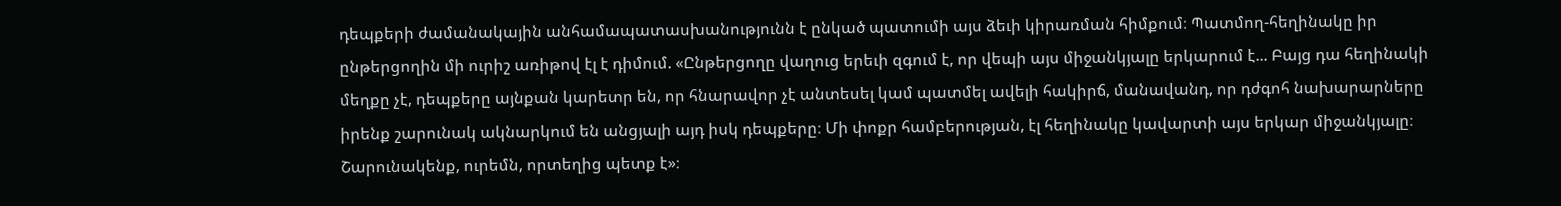դեպքերի ժամանակային անհամապատասխանությունն է ընկած պատումի այս ձեւի կիրառման հիմքում։ Պատմող-հեղինակը իր ընթերցողին մի ուրիշ առիթով էլ է դիմում. «Ընթերցողը վաղուց երեւի զգում է, որ վեպի այս միջանկյալը երկարում է... Բայց դա հեղինակի մեղքը չէ, դեպքերը այնքան կարետր են, որ հնարավոր չէ անտեսել կամ պատմել ավելի հակիրճ, մանավանդ, որ դժգոհ նախարարները իրենք շարունակ ակնարկում են անցյալի այդ իսկ դեպքերը։ Մի փոքր համբերության, էլ հեղինակը կավարտի այս երկար միջանկյալը։ Շարունակենք, ուրեմն, որտեղից պետք է»։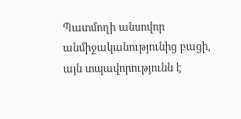Պատմողի անսովոր անմիջականությունից բացի, այն տպավորությունն է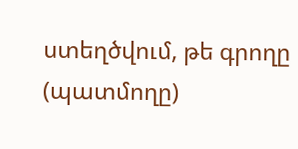ստեղծվում, թե գրողը (պատմողը)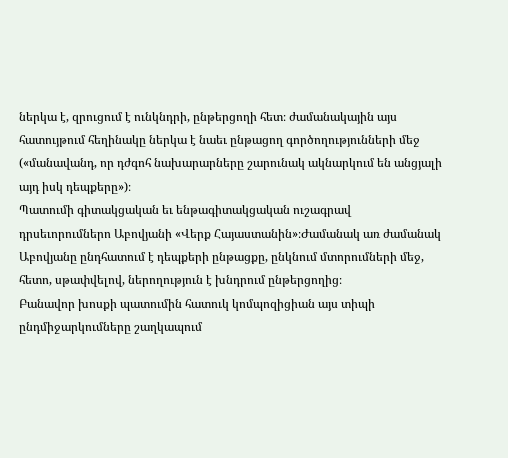ներկա է, զրուցում է ունկնդրի, ընթերցողի հետ։ ժամանակային այս հատույթում հեղինակը ներկա է նաեւ ընթացող գործողությունների մեջ («մանավանդ, որ դժգոհ նախարարները շարունակ ակնարկում են անցյալի այդ իսկ դեպքերը»)։
Պատումի գիտակցական եւ ենթագիտակցական ուշագրավ դրսեւորումներո Աբովյանի «Վերք Հայաստանին»։Ժամանակ առ ժամանակ Աբովյանը ընդհատում է դեպքերի ընթացքը, ընկնում մտորումների մեջ, հետո, սթափվելով, ներողություն է խնդրում ընթերցողից։
Բանավոր խոսքի պատումին հատուկ կոմպոզիցիան այս տիպի ընդմիջարկումները շաղկապում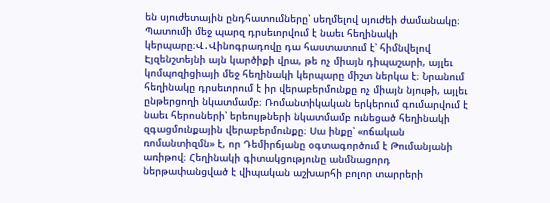են սյուժետային ընդհատումները՝ սեղմելով սյուժեի ժամանակը։ Պատումի մեջ պարզ դրսեւորվում է նաեւ հեղինակի կերպարը։Վ․Վինոգրադովը դա հաստատում է՝ հիմնվելով Էյզենշտեյնի այն կարծիքի վրա, թե ոչ միայն դիպաշարի, այլեւ կոմպոզիցիայի մեջ հեղինակի կերպարը միշտ ներկա է։ Նրանում հեղինակը դրսեւորում է իր վերաբերմունքը ոչ միայն նյութի, այլեւ ընթերցողի նկատմամբ։ Ռոմանտիկական երկերում գումարվում է նաեւ հերոսների՝ երեույթների նկատմամբ ունեցած հեղինակի զգացմունքային վերաբերմունքը։ Սա ինքը՝ «ոճական ռոմանտիզմն» է, որ Դեմիրճյանը օգտագործում է Թումանյանի առիթով։ Հեղինակի գիտակցությունը անմնացորդ ներթափանցված է վիպական աշխարհի բոլոր տարրերի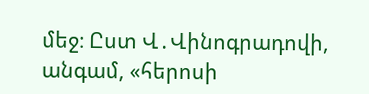մեջ։ Ըստ Վ․Վինոգրադովի, անգամ, «հերոսի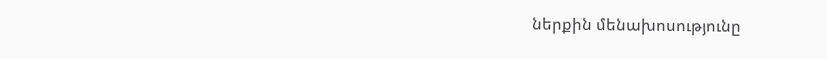ներքին մենախոսությունը